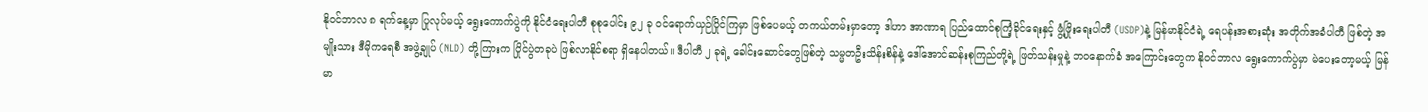နိုဝင်ဘာလ ၈ ရက်နေ့မှာ ပြုလုပ်မယ့် ရွေးကောက်ပွဲကို နိုင်ငံရေးပါတီ စုစုပေါင်း ၉၂ ခု ဝင်ရောက်ယှဉ်ပြိုင်ကြမှာ ဖြစ်ပေမယ့် တကယ်တမ်းမှာတော့ ဒါဟာ အာဏာရ ပြည်ထောင်စုကြံ့ခိုင်ရေးနှင့် ဖွံ့ဖြိုးရေးပါတီ (USDP)နဲ့ မြန်မာနိုင်ငံရဲ့ ရေပန်းအစားဆုံး အတိုက်အခံပါတီ ဖြစ်တဲ့ အမျိုးသား ဒီမိုကရေစီ အဖွဲ့ချုပ် (NLD) တို့ကြားက ပြိုင်ပွဲတခုပဲ ဖြစ်လာနိုင်စရာ ရှိနေပါတယ်။ ဒီပါတီ ၂ ခုရဲ့ ခေါင်းဆောင်တွေဖြစ်တဲ့ သမ္မတဦးသိန်းစိန်နဲ့ ဒေါ်အောင်ဆန်းစုကြည်တို့ရဲ့ ဖြတ်သန်းမှုနဲ့ ဘဝနောက်ခံ အကြောင်းတွေက နိုဝင်ဘာလ ရွေးကောက်ပွဲမှာ မဲပေးတော့မယ့် မြန်မာ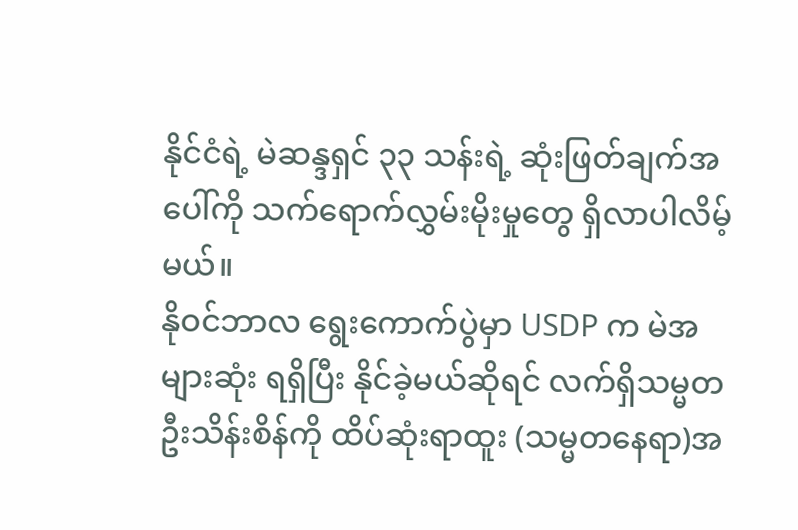နိုင်ငံရဲ့ မဲဆန္ဒရှင် ၃၃ သန်းရဲ့ ဆုံးဖြတ်ချက်အပေါ်ကို သက်ရောက်လွှမ်းမိုးမှုတွေ ရှိလာပါလိမ့်မယ်။
နိုဝင်ဘာလ ရွေးကောက်ပွဲမှာ USDP က မဲအများဆုံး ရရှိပြီး နိုင်ခဲ့မယ်ဆိုရင် လက်ရှိသမ္မတ ဦးသိန်းစိန်ကို ထိပ်ဆုံးရာထူး (သမ္မတနေရာ)အ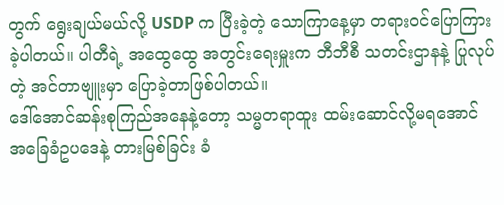တွက် ရွေးချယ်မယ်လို့ USDP က ပြီးခဲ့တဲ့ သောကြာနေ့မှာ တရားဝင်ပြောကြားခဲ့ပါတယ်။ ပါတီရဲ့ အထွေထွေ အတွင်းရေးမှူးက ဘီဘီစီ သတင်းဌာနနဲ့ ပြုလုပ်တဲ့ အင်တာဗျူးမှာ ပြောခဲ့တာဖြစ်ပါတယ်။
ဒေါ်အောင်ဆန်းစုကြည်အနေနဲ့တော့ သမ္မတရာထူး ထမ်းဆောင်လို့မရအောင် အခြေခံဥပဒေနဲ့ တားမြစ်ခြင်း ခံ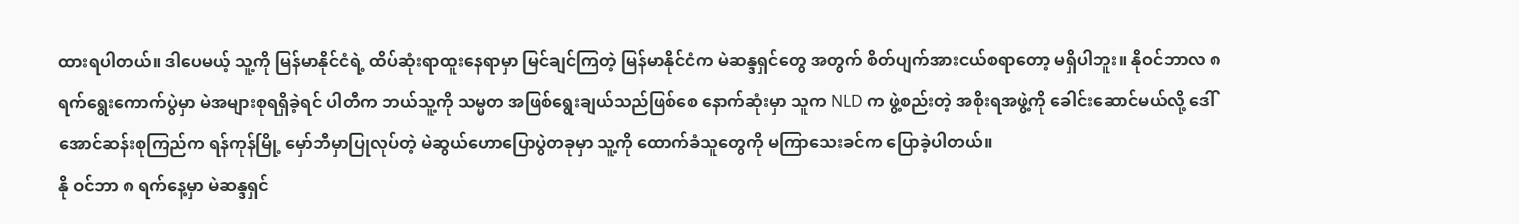ထားရပါတယ်။ ဒါပေမယ့် သူ့ကို မြန်မာနိုင်ငံရဲ့ ထိပ်ဆုံးရာထူးနေရာမှာ မြင်ချင်ကြတဲ့ မြန်မာနိုင်ငံက မဲဆန္ဒရှင်တွေ အတွက် စိတ်ပျက်အားငယ်စရာတော့ မရှိပါဘူး။ နိုဝင်ဘာလ ၈ ရက်ရွေးကောက်ပွဲမှာ မဲအများစုရရှိခဲ့ရင် ပါတီက ဘယ်သူ့ကို သမ္မတ အဖြစ်ရွေးချယ်သည်ဖြစ်စေ နောက်ဆုံးမှာ သူက NLD က ဖွဲ့စည်းတဲ့ အစိုးရအဖွဲ့ကို ခေါင်းဆောင်မယ်လို့ ဒေါ်အောင်ဆန်းစုကြည်က ရန်ကုန်မြို့ မှော်ဘီမှာပြုလုပ်တဲ့ မဲဆွယ်ဟောပြောပွဲတခုမှာ သူ့ကို ထောက်ခံသူတွေကို မကြာသေးခင်က ပြောခဲ့ပါတယ်။
နို ဝင်ဘာ ၈ ရက်နေ့မှာ မဲဆန္ဒရှင်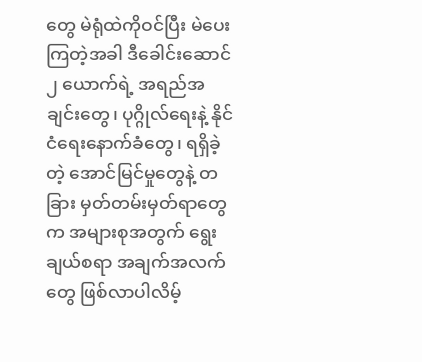တွေ မဲရုံထဲကိုဝင်ပြီး မဲပေးကြတဲ့အခါ ဒီခေါင်းဆောင် ၂ ယောက်ရဲ့ အရည်အချင်းတွေ၊ ပုဂ္ဂိုလ်ရေးနဲ့ နိုင်ငံရေးနောက်ခံတွေ၊ ရရှိခဲ့တဲ့ အောင်မြင်မှုတွေနဲ့ တခြား မှတ်တမ်းမှတ်ရာတွေက အများစုအတွက် ရွေးချယ်စရာ အချက်အလက်တွေ ဖြစ်လာပါလိမ့်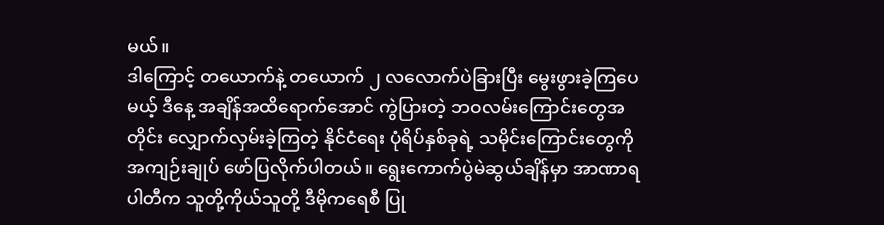မယ်။
ဒါကြောင့် တယောက်နဲ့ တယောက် ၂ လလောက်ပဲခြားပြီး မွေးဖွားခဲ့ကြပေမယ့် ဒီနေ့ အချိန်အထိရောက်အောင် ကွဲပြားတဲ့ ဘဝလမ်းကြောင်းတွေအတိုင်း လျှောက်လှမ်းခဲ့ကြတဲ့ နိုင်ငံရေး ပုံရိပ်နှစ်ခုရဲ့ သမိုင်းကြောင်းတွေကို အကျဉ်းချုပ် ဖော်ပြလိုက်ပါတယ်။ ရွေးကောက်ပွဲမဲဆွယ်ချိန်မှာ အာဏာရပါတီက သူတို့ကိုယ်သူတို့ ဒီမိုကရေစီ ပြု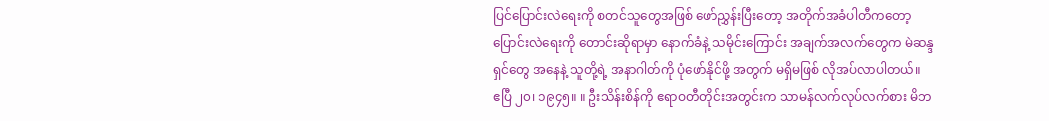ပြင်ပြောင်းလဲရေးကို စတင်သူတွေအဖြစ် ဖော်ညွှန်းပြီးတော့ အတိုက်အခံပါတီကတော့ ပြောင်းလဲရေးကို တောင်းဆိုရာမှာ နောက်ခံနဲ့ သမိုင်းကြောင်း အချက်အလက်တွေက မဲဆန္ဒရှင်တွေ အနေနဲ့ သူတို့ရဲ့ အနာဂါတ်ကို ပုံဖော်နိုင်ဖို့ အတွက် မရှိမဖြစ် လိုအပ်လာပါတယ်။
ဧပြီ ၂၀၊ ၁၉၄၅။ ။ ဦးသိန်းစိန်ကို ဧရာဝတီတိုင်းအတွင်းက သာမန်လက်လုပ်လက်စား မိဘ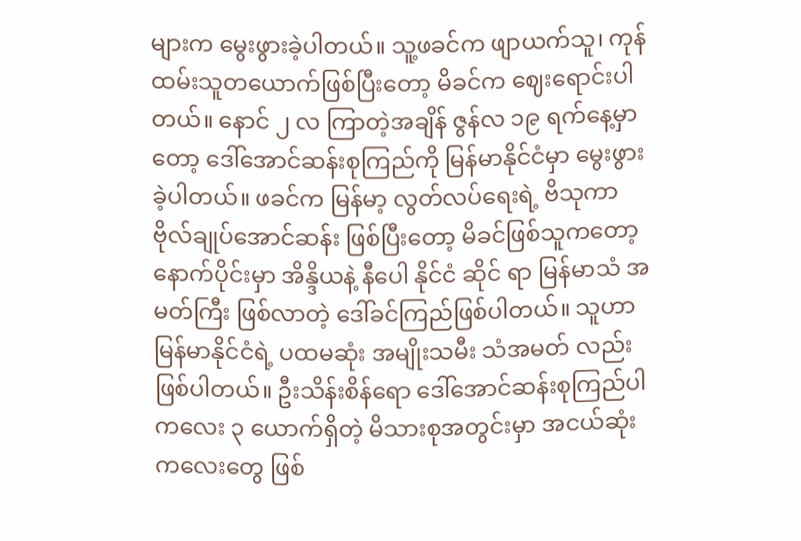များက မွေးဖွားခဲ့ပါတယ်။ သူ့ဖခင်က ဖျာယက်သူ၊ ကုန်ထမ်းသူတယောက်ဖြစ်ပြီးတော့ မိခင်က ဈေးရောင်းပါတယ်။ နောင် ၂ လ ကြာတဲ့အချိန် ဇွန်လ ၁၉ ရက်နေ့မှာတော့ ဒေါ်အောင်ဆန်းစုကြည်ကို မြန်မာနိုင်ငံမှာ မွေးဖွားခဲ့ပါတယ်။ ဖခင်က မြန်မာ့ လွတ်လပ်ရေးရဲ့ ဗိသုကာ ဗိုလ်ချုပ်အောင်ဆန်း ဖြစ်ပြီးတော့ မိခင်ဖြစ်သူကတော့ နောက်ပိုင်းမှာ အိန္ဒိယနဲ့ နီပေါ နိုင်ငံ ဆိုင် ရာ မြန်မာသံ အမတ်ကြီး ဖြစ်လာတဲ့ ဒေါ်ခင်ကြည်ဖြစ်ပါတယ်။ သူဟာမြန်မာနိုင်ငံရဲ့ ပထမဆုံး အမျိုးသမီး သံအမတ် လည်း ဖြစ်ပါတယ်။ ဦးသိန်းစိန်ရော ဒေါ်အောင်ဆန်းစုကြည်ပါ ကလေး ၃ ယောက်ရှိတဲ့ မိသားစုအတွင်းမှာ အငယ်ဆုံး ကလေးတွေ ဖြစ်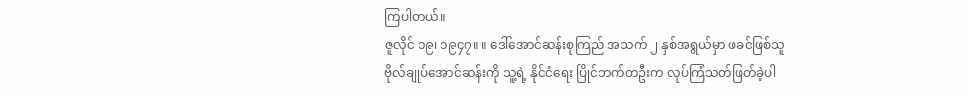ကြပါတယ်။
ဇူလိုင် ၁၉၊ ၁၉၄၇။ ။ ဒေါ်အောင်ဆန်းစုကြည် အသက် ၂ နှစ်အရွယ်မှာ ဖခင်ဖြစ်သူ ဗိုလ်ချုပ်အောင်ဆန်းကို သူ့ရဲ့ နိုင်ငံရေး ပြိုင်ဘက်တဦးက လုပ်ကြံသတ်ဖြတ်ခဲ့ပါ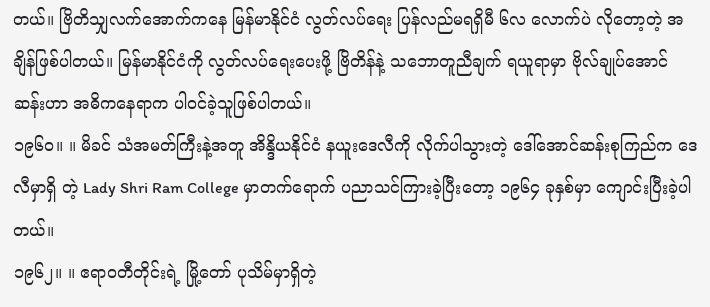တယ်။ ဗြိတိသျှလက်အောက်ကနေ မြန်မာနိုင်ငံ လွတ်လပ်ရေး ပြန်လည်မရရှိမီ ၆လ လောက်ပဲ လိုတော့တဲ့ အချိန်ဖြစ်ပါတယ်။ မြန်မာနိုင်ငံကို လွတ်လပ်ရေးပေးဖို့ ဗြိတိန်နဲ့ သဘောတူညီချက် ရယူရာမှာ ဗိုလ်ချုပ်အောင်ဆန်းဟာ အဓိကနေရာက ပါဝင်ခဲ့သူဖြစ်ပါတယ်။
၁၉၆၀။ ။ မိခင် သံအမတ်ကြီးနဲ့အတူ အိန္ဒိယနိုင်ငံ နယူးဒေလီကို လိုက်ပါသွားတဲ့ ဒေါ်အောင်ဆန်းစုကြည်က ဒေလီမှာရှိ တဲ့ Lady Shri Ram College မှာတက်ရောက် ပညာသင်ကြားခဲ့ပြီးတော့ ၁၉၆၄ ခုနှစ်မှာ ကျောင်းပြီးခဲ့ပါတယ်။
၁၉၆၂။ ။ ဧရာဝတီတိုင်းရဲ့ မြို့တော် ပုသိမ်မှာရှိတဲ့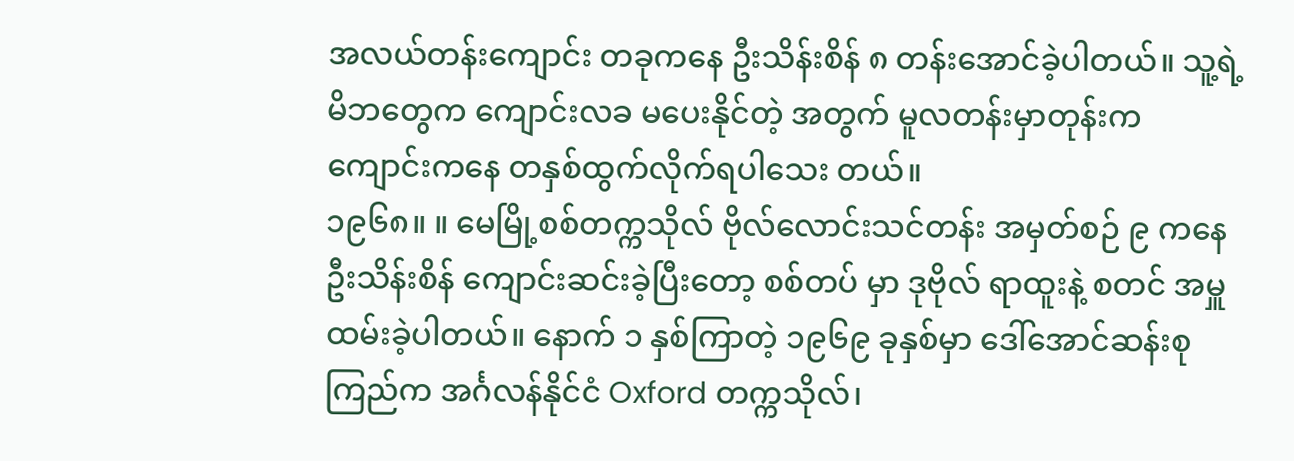အလယ်တန်းကျောင်း တခုကနေ ဦးသိန်းစိန် ၈ တန်းအောင်ခဲ့ပါတယ်။ သူ့ရဲ့ မိဘတွေက ကျောင်းလခ မပေးနိုင်တဲ့ အတွက် မူလတန်းမှာတုန်းက ကျောင်းကနေ တနှစ်ထွက်လိုက်ရပါသေး တယ်။
၁၉၆၈။ ။ မေမြို့စစ်တက္ကသိုလ် ဗိုလ်လောင်းသင်တန်း အမှတ်စဉ် ၉ ကနေ ဦးသိန်းစိန် ကျောင်းဆင်းခဲ့ပြီးတော့ စစ်တပ် မှာ ဒုဗိုလ် ရာထူးနဲ့ စတင် အမှူထမ်းခဲ့ပါတယ်။ နောက် ၁ နှစ်ကြာတဲ့ ၁၉၆၉ ခုနှစ်မှာ ဒေါ်အောင်ဆန်းစုကြည်က အင်္ဂလန်နိုင်ငံ Oxford တက္ကသိုလ်၊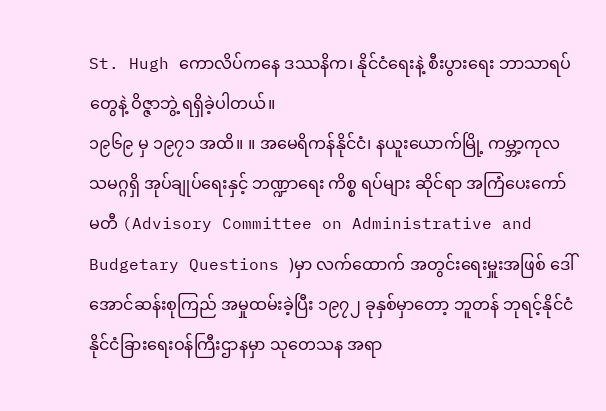St. Hugh ကောလိပ်ကနေ ဒဿနိက၊ နိုင်ငံရေးနဲ့ စီးပွားရေး ဘာသာရပ်တွေနဲ့ ဝိဇ္ဇာဘွဲ့ ရရှိခဲ့ပါတယ်။
၁၉၆၉ မှ ၁၉၇၁ အထိ။ ။ အမေရိကန်နိုင်ငံ၊ နယူးယောက်မြို့ ကမ္ဘာ့ကုလသမဂ္ဂရှိ အုပ်ချုပ်ရေးနှင့် ဘဏ္ဍာရေး ကိစ္စ ရပ်များ ဆိုင်ရာ အကြံပေးကော်မတီ (Advisory Committee on Administrative and Budgetary Questions )မှာ လက်ထောက် အတွင်းရေးမှူးအဖြစ် ဒေါ်အောင်ဆန်းစုကြည် အမှုထမ်းခဲ့ပြီး ၁၉၇၂ ခုနှစ်မှာတော့ ဘူတန် ဘုရင့်နိုင်ငံ နိုင်ငံခြားရေးဝန်ကြီးဌာနမှာ သုတေသန အရာ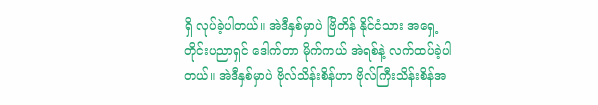ရှိ လုပ်ခဲ့ပါတယ်။ အဲဒီနှစ်မှာပဲ ဗြိတိန် နိုင်ငံသား အရှေ့တိုင်းပညာရှင် ဒေါက်တာ မိုက်ကယ် အဲရစ်နဲ့ လက်ထပ်ခဲ့ပါတယ်။ အဲဒီနှစ်မှာပဲ ဗိုလ်သိန်းစိန်ဟာ ဗိုလ်ကြီးသိန်းစိန်အ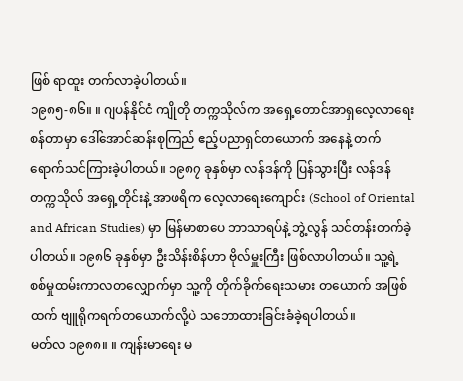ဖြစ် ရာထူး တက်လာခဲ့ပါတယ်။
၁၉၈၅-၈၆။ ။ ဂျပန်နိုင်ငံ ကျိုတို တက္ကသိုလ်က အရှေ့တောင်အာရှလေ့လာရေးစန်တာမှာ ဒေါ်အောင်ဆန်းစုကြည် ဧည့်ပညာရှင်တယောက် အနေနဲ့ တက်ရောက်သင်ကြားခဲ့ပါတယ်။ ၁၉၈၇ ခုနှစ်မှာ လန်ဒန်ကို ပြန်သွားပြီး လန်ဒန် တက္ကသိုလ် အရှေ့တိုင်းနဲ့ အာဖရိက လေ့လာရေးကျောင်း (School of Oriental and African Studies) မှာ မြန်မာစာပေ ဘာသာရပ်နဲ့ ဘွဲ့လွန် သင်တန်းတက်ခဲ့ပါတယ်။ ၁၉၈၆ ခုနှစ်မှာ ဦးသိန်းစိန်ဟာ ဗိုလ်မှူးကြီး ဖြစ်လာပါတယ်။ သူ့ရဲ့ စစ်မှုထမ်းကာလတလျှောက်မှာ သူ့ကို တိုက်ခိုက်ရေးသမား တယောက် အဖြစ်ထက် ဗျူရိုကရက်တယောက်လို့ပဲ သဘောထားခြင်းခံခဲ့ရပါတယ်။
မတ်လ ၁၉၈၈။ ။ ကျန်းမာရေး မ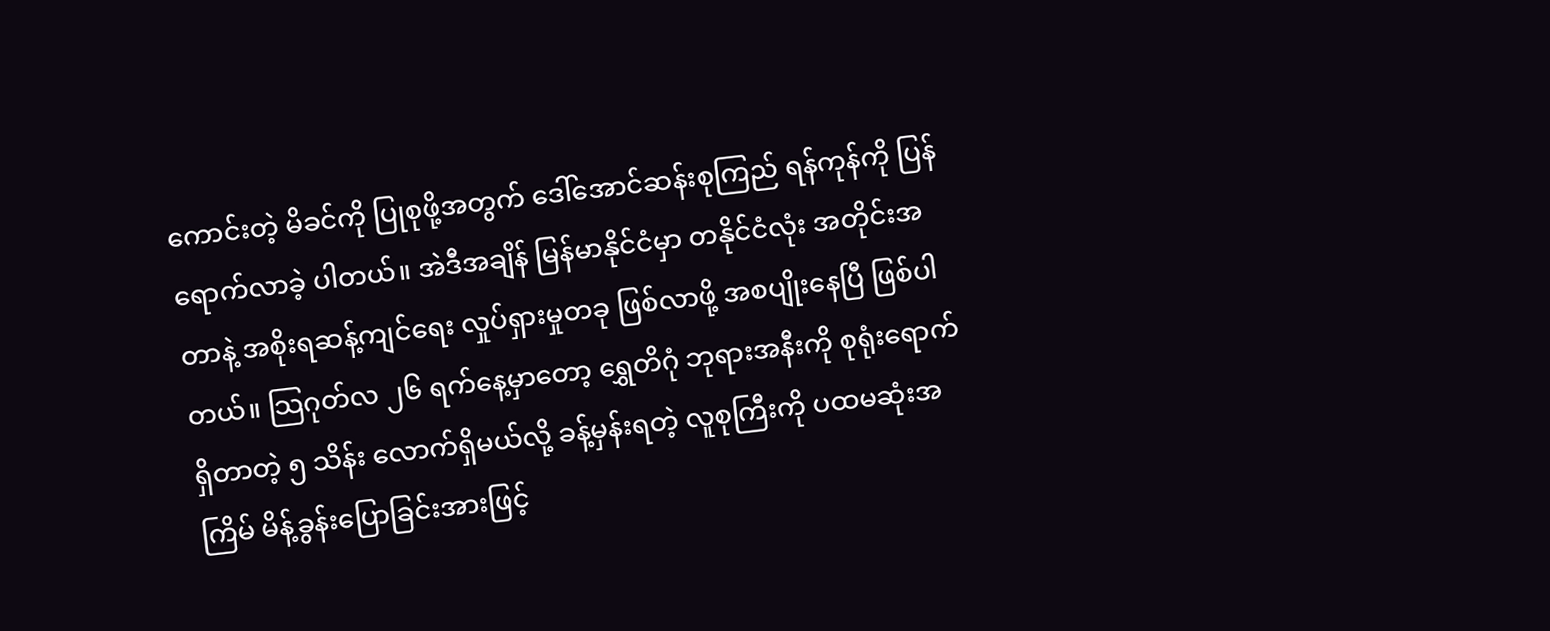ကောင်းတဲ့ မိခင်ကို ပြုစုဖို့အတွက် ဒေါ်အောင်ဆန်းစုကြည် ရန်ကုန်ကို ပြန်ရောက်လာခဲ့ ပါတယ်။ အဲဒီအချိန် မြန်မာနိုင်ငံမှာ တနိုင်ငံလုံး အတိုင်းအတာနဲ့ အစိုးရဆန့်ကျင်ရေး လှုပ်ရှားမှုတခု ဖြစ်လာဖို့ အစပျိုးနေပြီ ဖြစ်ပါတယ်။ သြဂုတ်လ ၂၆ ရက်နေ့မှာတော့ ရွှေတိဂုံ ဘုရားအနီးကို စုရုံးရောက်ရှိတာတဲ့ ၅ သိန်း လောက်ရှိမယ်လို့ ခန့်မှန်းရတဲ့ လူစုကြီးကို ပထမဆုံးအကြိမ် မိန့်ခွန်းပြောခြင်းအားဖြင့်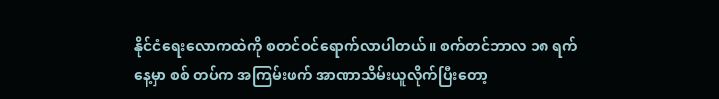နိုင်ငံရေးလောကထဲကို စတင်ဝင်ရောက်လာပါတယ်။ စက်တင်ဘာလ ၁၈ ရက်နေ့မှာ စစ် တပ်က အကြမ်းဖက် အာဏာသိမ်းယူလိုက်ပြီးတော့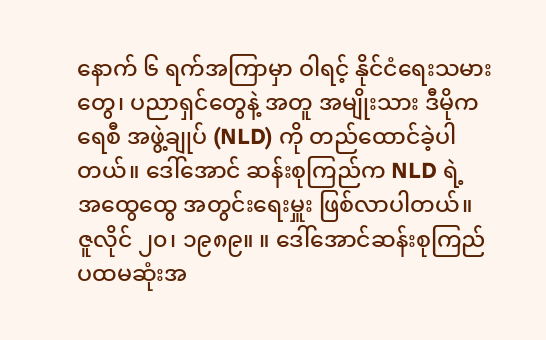နောက် ၆ ရက်အကြာမှာ ဝါရင့် နိုင်ငံရေးသမားတွေ၊ ပညာရှင်တွေနဲ့ အတူ အမျိုးသား ဒီမိုကရေစီ အဖွဲ့ချုပ် (NLD) ကို တည်ထောင်ခဲ့ပါတယ်။ ဒေါ်အောင် ဆန်းစုကြည်က NLD ရဲ့ အထွေထွေ အတွင်းရေးမှူး ဖြစ်လာပါတယ်။
ဇူလိုင် ၂၀၊ ၁၉၈၉။ ။ ဒေါ်အောင်ဆန်းစုကြည် ပထမဆုံးအ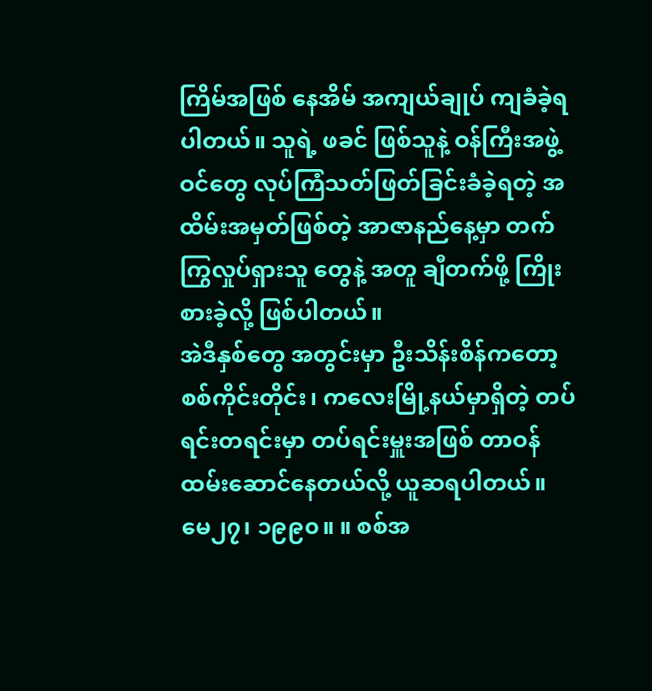ကြိမ်အဖြစ် နေအိမ် အကျယ်ချုပ် ကျခံခဲ့ရပါတယ်။ သူရဲ့ ဖခင် ဖြစ်သူနဲ့ ဝန်ကြီးအဖွဲ့ဝင်တွေ လုပ်ကြံသတ်ဖြတ်ခြင်းခံခဲ့ရတဲ့ အထိမ်းအမှတ်ဖြစ်တဲ့ အာဇာနည်နေ့မှာ တက်ကြွလှုပ်ရှားသူ တွေနဲ့ အတူ ချီတက်ဖို့ ကြိုးစားခဲ့လို့ ဖြစ်ပါတယ်။
အဲဒီနှစ်တွေ အတွင်းမှာ ဦးသိန်းစိန်ကတော့ စစ်ကိုင်းတိုင်း၊ ကလေးမြို့နယ်မှာရှိတဲ့ တပ်ရင်းတရင်းမှာ တပ်ရင်းမှူးအဖြစ် တာဝန်ထမ်းဆောင်နေတယ်လို့ ယူဆရပါတယ်။
မေ၂၇၊ ၁၉၉၀။ ။ စစ်အ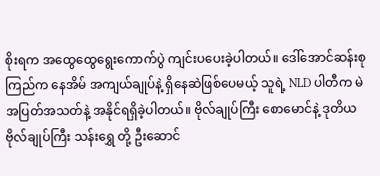စိုးရက အထွေထွေရွေးကောက်ပွဲ ကျင်းပပေးခဲ့ပါတယ်။ ဒေါ်အောင်ဆန်းစုကြည်က နေအိမ် အကျယ်ချုပ်နဲ့ ရှိနေဆဲဖြစ်ပေမယ့် သူရဲ့ NLD ပါတီက မဲအပြတ်အသတ်နဲ့ အနိုင်ရရှိခဲ့ပါတယ်။ ဗိုလ်ချုပ်ကြီး စောမောင်နဲ့ ဒုတိယ ဗိုလ်ချုပ်ကြီး သန်းရွှေ တို့ ဦးဆောင်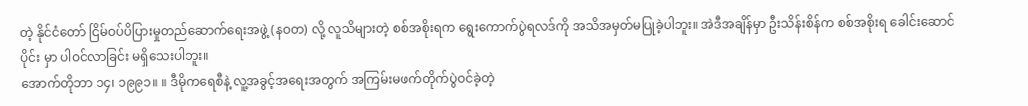တဲ့ နိုင်ငံတော် ငြိမ်ဝပ်ပိပြားမှုတည်ဆောက်ရေးအဖွဲ့ (နဝတ) လို့ လူသိများတဲ့ စစ်အစိုးရက ရွေးကောက်ပွဲရလဒ်ကို အသိအမှတ်မပြုခဲ့ပါဘူး။ အဲဒီအချိန်မှာ ဦးသိန်းစိန်က စစ်အစိုးရ ခေါင်းဆောင်ပိုင်း မှာ ပါဝင်လာခြင်း မရှိသေးပါဘူး။
အောက်တိုဘာ ၁၄၊ ၁၉၉၁။ ။ ဒီမိုကရေစီနဲ့ လူ့အခွင့်အရေးအတွက် အကြမ်းမဖက်တိုက်ပွဲဝင်ခဲ့တဲ့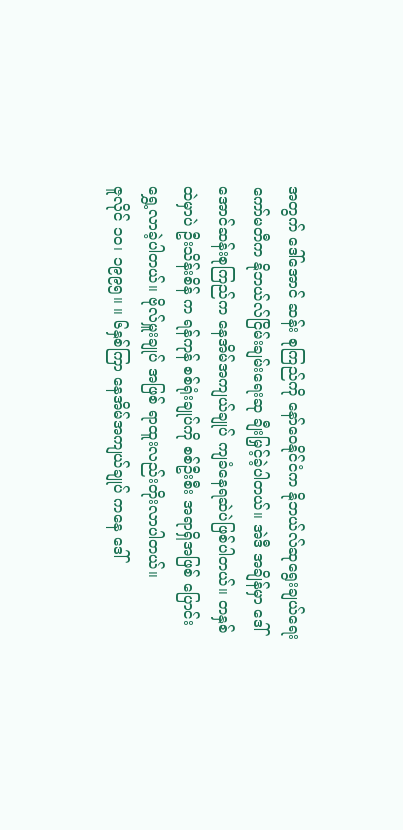အတွက် ဒေါ်အောင် ဆန်း စုကြည်ကို နော်ဝေနိုင်ငံက နိုဘယ်လ်ဆုရွေးချယ်ရေးကော်မတီက နိုဘယ်လ်ငြိမ်းချမ်းရေးဆု ချီးမြှင့်ခဲ့ပါတယ်။ အဲဒီ အချိန်မှာ ဒေါ်အောင်ဆန်းစုကြည်က နေအိမ်အကျယ်ချုပ် ကျခံနေရဆဲပဲဖြစ်ပါတယ်။ တနှစ်ထဲမှာပဲ ဦးသိန်းစိန် က ရန်ကုန် စစ်ရုံးချုပ်ကို စစ်ဦးစီး အရာရှိအဖြစ် ပြောင်းရွှေ့လာခဲ့ပါတယ်။ ဗိုလ်မှူးချုပ် အဖြစ် ရာထူးလည်းတိုးလာပါတယ်။
ဇူလိုင် ၁၀၊ ၁၉၉၅။ ။ ၆နှစ်ကြာ နေအိမ်အကျယ်ချုပ် ကနေ ဒေါ်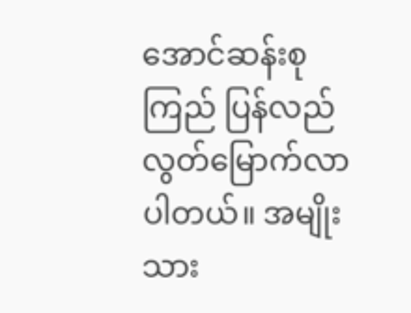အောင်ဆန်းစုကြည် ပြန်လည် လွတ်မြောက်လာပါတယ်။ အမျိုးသား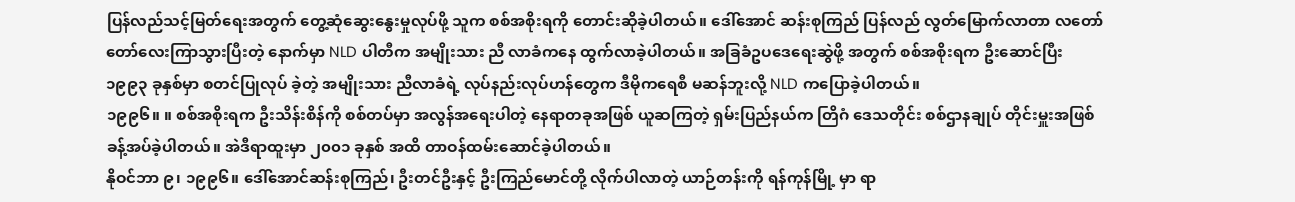ပြန်လည်သင့်မြတ်ရေးအတွက် တွေ့ဆုံဆွေးနွေးမှုလုပ်ဖို့ သူက စစ်အစိုးရကို တောင်းဆိုခဲ့ပါတယ်။ ဒေါ်အောင် ဆန်းစုကြည် ပြန်လည် လွတ်မြောက်လာတာ လတော်တော်လေးကြာသွားပြီးတဲ့ နောက်မှာ NLD ပါတီက အမျိုးသား ညီ လာခံကနေ ထွက်လာခဲ့ပါတယ်။ အခြခံဥပဒေရေးဆွဲဖို့ အတွက် စစ်အစိုးရက ဦးဆောင်ပြီး ၁၉၉၃ ခုနှစ်မှာ စတင်ပြုလုပ် ခဲ့တဲ့ အမျိုးသား ညီလာခံရဲ့ လုပ်နည်းလုပ်ဟန်တွေက ဒီမိုကရေစီ မဆန်ဘူးလို့ NLD ကပြောခဲ့ပါတယ်။
၁၉၉၆။ ။ စစ်အစိုးရက ဦးသိန်းစိန်ကို စစ်တပ်မှာ အလွန်အရေးပါတဲ့ နေရာတခုအဖြစ် ယူဆကြတဲ့ ရှမ်းပြည်နယ်က တြိဂံ ဒေသတိုင်း စစ်ဌာနချုပ် တိုင်းမှူးအဖြစ်ခန့်အပ်ခဲ့ပါတယ်။ အဲဒီရာထူးမှာ ၂၀၀၁ ခုနှစ် အထိ တာဝန်ထမ်းဆောင်ခဲ့ပါတယ်။
နိုဝင်ဘာ ၉၊ ၁၉၉၆။ ဒေါ်အောင်ဆန်းစုကြည်၊ ဦးတင်ဦးနှင့် ဦးကြည်မောင်တို့ လိုက်ပါလာတဲ့ ယာဉ်တန်းကို ရန်ကုန်မြို့ မှာ ရာ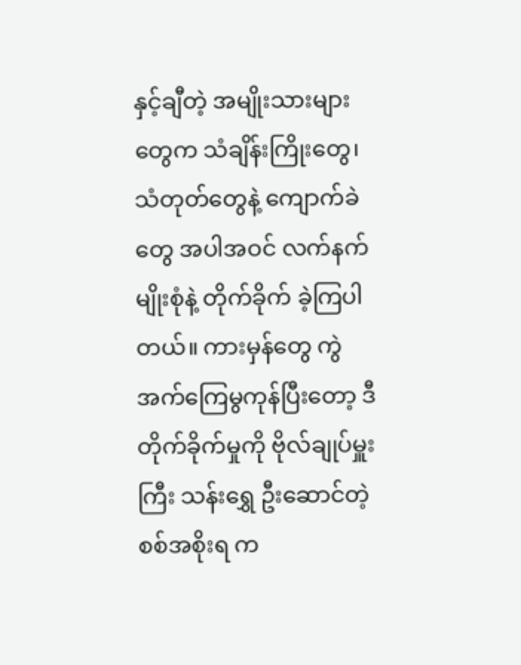နှင့်ချီတဲ့ အမျိုးသားများတွေက သံချိန်းကြိုးတွေ၊ သံတုတ်တွေနဲ့ ကျောက်ခဲတွေ အပါအဝင် လက်နက်မျိုးစုံနဲ့ တိုက်ခိုက် ခဲ့ကြပါတယ်။ ကားမှန်တွေ ကွဲအက်ကြေမွကုန်ပြီးတော့ ဒီတိုက်ခိုက်မှုကို ဗိုလ်ချုပ်မှူးကြီး သန်းရွှေ ဦးဆောင်တဲ့ စစ်အစိုးရ က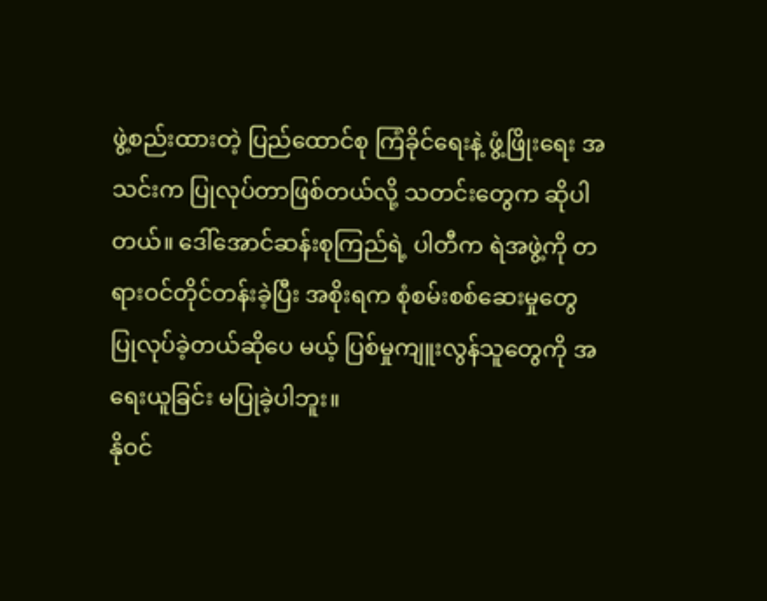ဖွဲ့စည်းထားတဲ့ ပြည်ထောင်စု ကြံခိုင်ရေးနဲ့ ဖွံ့ဖြိုးရေး အသင်းက ပြုလုပ်တာဖြစ်တယ်လို့ သတင်းတွေက ဆိုပါတယ်။ ဒေါ်အောင်ဆန်းစုကြည်ရဲ့ ပါတီက ရဲအဖွဲ့ကို တရားဝင်တိုင်တန်းခဲ့ပြီး အစိုးရက စုံစမ်းစစ်ဆေးမှုတွေ ပြုလုပ်ခဲ့တယ်ဆိုပေ မယ့် ပြစ်မှုကျူးလွန်သူတွေကို အရေးယူခြင်း မပြုခဲ့ပါဘူး။
နိုဝင်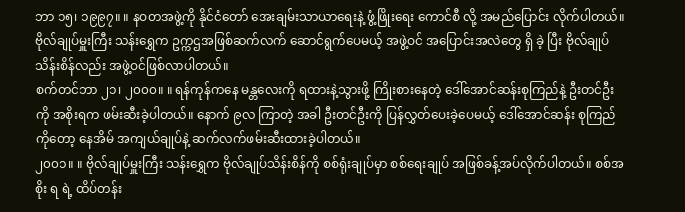ဘာ ၁၅၊ ၁၉၉၇။ ။ နဝတအဖွဲ့ကို နိုင်ငံတော် အေးချမ်းသာယာရေးနဲ့ ဖွံ့ဖြိုးရေး ကောင်စီ လို့ အမည်ပြောင်း လိုက်ပါတယ်။ ဗိုလ်ချုပ်မှူးကြီး သန်းရွှေက ဥက္ကဌအဖြစ်ဆက်လက် ဆောင်ရွက်ပေမယ့် အဖွဲ့ဝင် အပြောင်းအလဲတွေ ရှိ ခဲ့ ပြီး ဗိုလ်ချုပ်သိန်းစိန်လည်း အဖွဲ့ဝင်ဖြစ်လာပါတယ်။
စက်တင်ဘာ ၂၁၊ ၂၀၀၀။ ။ ရန်ကုန်ကနေ မန္တလေးကို ရထားနဲ့သွားဖို့ ကြိုးစားနေတဲ့ ဒေါ်အောင်ဆန်းစုကြည်နဲ့ ဦးတင်ဦးကို အစိုးရက ဖမ်းဆီးခဲ့ပါတယ်။ နောက် ၉လ ကြာတဲ့ အခါ ဦးတင်ဦးကို ပြန်လွှတ်ပေးခဲ့ပေမယ့် ဒေါ်အောင်ဆန်း စုကြည်ကိုတော့ နေအိမ် အကျယ်ချုပ်နဲ့ ဆက်လက်ဖမ်းဆီးထားခဲ့ပါတယ်။
၂၀၀၁။ ။ ဗိုလ်ချုပ်မှူးကြီး သန်းရွှေက ဗိုလ်ချုပ်သိန်းစိန်ကို စစ်ရုံးချုပ်မှာ စစ်ရေးချုပ် အဖြစ်ခန့်အပ်လိုက်ပါတယ်။ စစ်အစိုး ရ ရဲ့ ထိပ်တန်း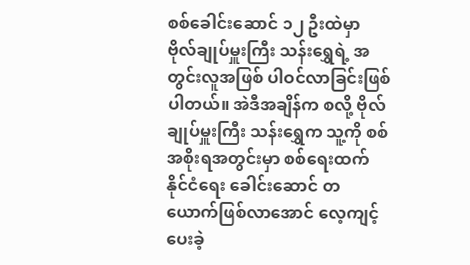စစ်ခေါင်းဆောင် ၁၂ ဦးထဲမှာ ဗိုလ်ချုပ်မှူးကြီး သန်းရွှေရဲ့ အတွင်းလူအဖြစ် ပါဝင်လာခြင်းဖြစ်ပါတယ်။ အဲဒီအချိန်က စလို့ ဗိုလ်ချုပ်မှူးကြီး သန်းရွှေက သူ့ကို စစ်အစိုးရအတွင်းမှာ စစ်ရေးထက် နိုင်ငံရေး ခေါင်းဆောင် တယောက်ဖြစ်လာအောင် လေ့ကျင့်ပေးခဲ့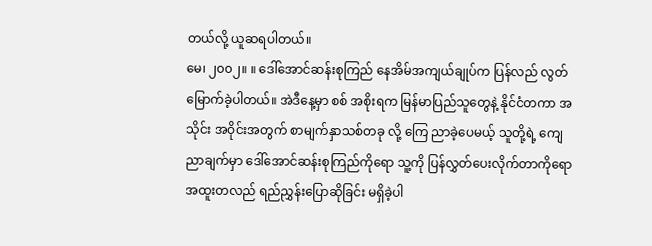တယ်လို့ ယူဆရပါတယ်။
မေ၊ ၂၀၀၂။ ။ ဒေါ်အောင်ဆန်းစုကြည် နေအိမ်အကျယ်ချုပ်က ပြန်လည် လွတ်မြောက်ခဲ့ပါတယ်။ အဲဒီနေ့မှာ စစ် အစိုးရက မြန်မာပြည်သူတွေနဲ့ နိုင်ငံတကာ အသိုင်း အဝိုင်းအတွက် စာမျက်နှာသစ်တခု လို့ ကြေ ညာခဲ့ပေမယ့် သူတို့ရဲ့ ကျေညာချက်မှာ ဒေါ်အောင်ဆန်းစုကြည်ကိုရော သူ့ကို ပြန်လွှတ်ပေးလိုက်တာကိုရော အထူးတလည် ရည်ညွှန်းပြောဆိုခြင်း မရှိခဲ့ပါ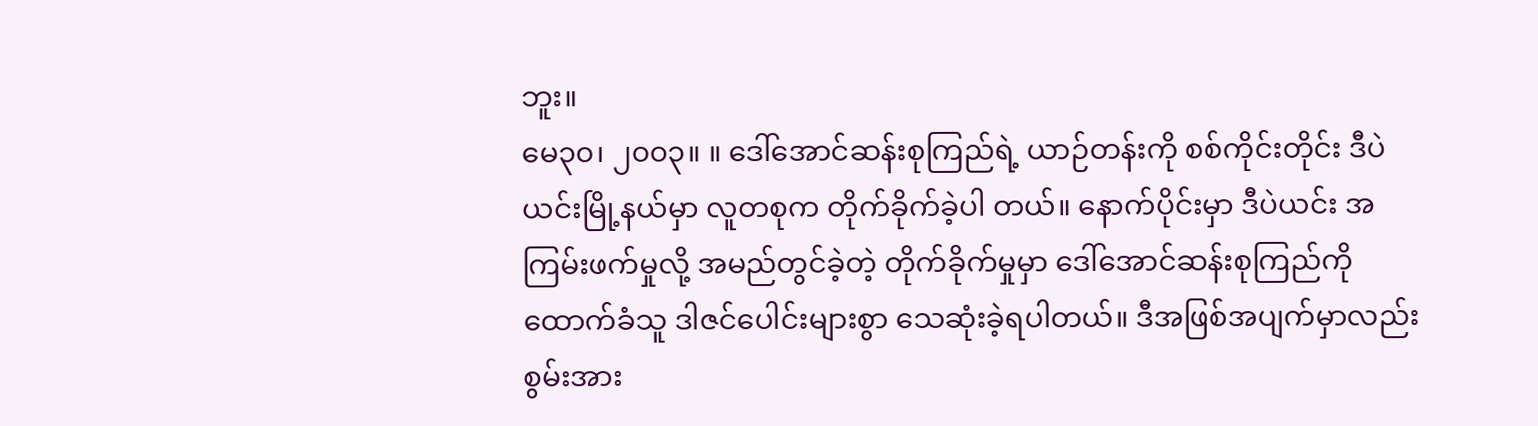ဘူး။
မေ၃၀၊ ၂၀၀၃။ ။ ဒေါ်အောင်ဆန်းစုကြည်ရဲ့ ယာဉ်တန်းကို စစ်ကိုင်းတိုင်း ဒီပဲယင်းမြို့နယ်မှာ လူတစုက တိုက်ခိုက်ခဲ့ပါ တယ်။ နောက်ပိုင်းမှာ ဒီပဲယင်း အကြမ်းဖက်မှုလို့ အမည်တွင်ခဲ့တဲ့ တိုက်ခိုက်မှုမှာ ဒေါ်အောင်ဆန်းစုကြည်ကို ထောက်ခံသူ ဒါဇင်ပေါင်းများစွာ သေဆုံးခဲ့ရပါတယ်။ ဒီအဖြစ်အပျက်မှာလည်း စွမ်းအား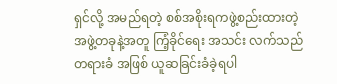ရှင်လို့ အမည်ရတဲ့ စစ်အစိုးရကဖွဲ့စည်းထားတဲ့ အဖွဲ့တခုနဲ့အတူ ကြံ့ခိုင်ရေး အသင်း လက်သည်တရားခံ အဖြစ် ယူဆခြင်းခံခဲ့ရပါ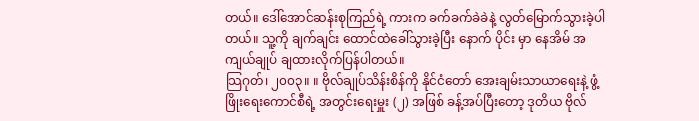တယ်။ ဒေါ်အောင်ဆန်းစုကြည်ရဲ့ ကားက ခက်ခက်ခဲခဲနဲ့ လွတ်မြောက်သွားခဲ့ပါတယ်။ သူ့ကို ချက်ချင်း ထောင်ထဲခေါ်သွားခဲ့ပြီး နောက် ပိုင်း မှာ နေအိမ် အကျယ်ချုပ် ချထားလိုက်ပြန်ပါတယ်။
သြဂုတ်၊ ၂၀၀၃။ ။ ဗိုလ်ချုပ်သိန်းစိန်ကို နိုင်ငံတော် အေးချမ်းသာယာရေးနဲ့ ဖွံ့ဖြိုးရေးကောင်စီရဲ့ အတွင်းရေးမှူး (၂) အဖြစ် ခန့်အပ်ပြီးတော့ ဒုတိယ ဗိုလ်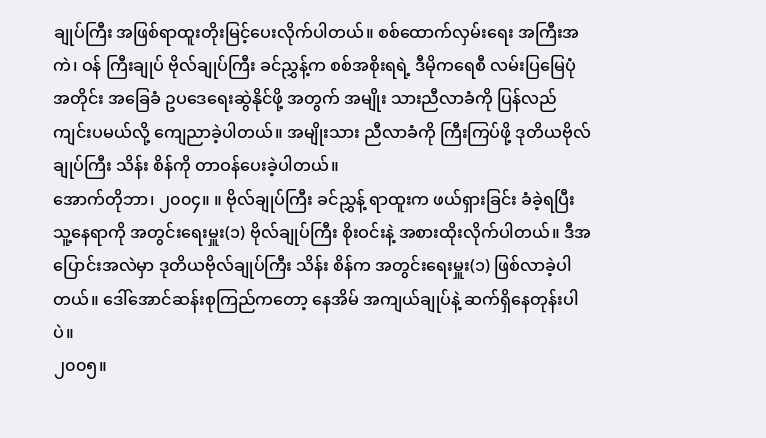ချုပ်ကြီး အဖြစ်ရာထူးတိုးမြင့်ပေးလိုက်ပါတယ်။ စစ်ထောက်လှမ်းရေး အကြီးအကဲ၊ ဝန် ကြီးချုပ် ဗိုလ်ချုပ်ကြီး ခင်ညွှန့်က စစ်အစိုးရရဲ့ ဒီမိုကရေစီ လမ်းပြမြေပုံ အတိုင်း အခြေခံ ဥပဒေရေးဆွဲနိုင်ဖို့ အတွက် အမျိုး သားညီလာခံကို ပြန်လည်ကျင်းပမယ်လို့ ကျေညာခဲ့ပါတယ်။ အမျိုးသား ညီလာခံကို ကြီးကြပ်ဖို့ ဒုတိယဗိုလ်ချုပ်ကြီး သိန်း စိန်ကို တာဝန်ပေးခဲ့ပါတယ်။
အောက်တိုဘာ၊ ၂၀၀၄။ ။ ဗိုလ်ချုပ်ကြီး ခင်ညွှန့် ရာထူးက ဖယ်ရှားခြင်း ခံခဲ့ရပြီး သူ့နေရာကို အတွင်းရေးမှူး(၁) ဗိုလ်ချုပ်ကြီး စိုးဝင်းနဲ့ အစားထိုးလိုက်ပါတယ်။ ဒီအပြောင်းအလဲမှာ ဒုတိယဗိုလ်ချုပ်ကြီး သိန်း စိန်က အတွင်းရေးမှူး(၁) ဖြစ်လာခဲ့ပါတယ်။ ဒေါ်အောင်ဆန်းစုကြည်ကတော့ နေအိမ် အကျယ်ချုပ်နဲ့ ဆက်ရှိနေတုန်းပါပဲ။
၂၀၀၅။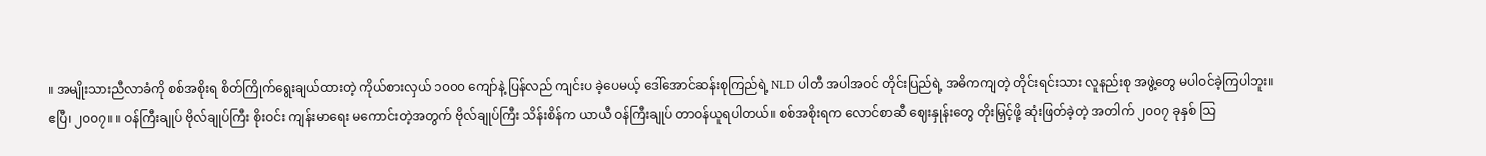။ အမျိုးသားညီလာခံကို စစ်အစိုးရ စိတ်ကြိုက်ရွေးချယ်ထားတဲ့ ကိုယ်စားလှယ် ၁၀၀၀ ကျော်နဲ့ ပြန်လည် ကျင်းပ ခဲ့ပေမယ့် ဒေါ်အောင်ဆန်းစုကြည်ရဲ့ NLD ပါတီ အပါအဝင် တိုင်းပြည်ရဲ့ အဓိကကျတဲ့ တိုင်းရင်းသား လူနည်းစု အဖွဲ့တွေ မပါဝင်ခဲ့ကြပါဘူး။
ဧပြီ၊ ၂၀၀၇။ ။ ဝန်ကြီးချုပ် ဗိုလ်ချုပ်ကြီး စိုးဝင်း ကျန်းမာရေး မကောင်းတဲ့အတွက် ဗိုလ်ချုပ်ကြီး သိန်းစိန်က ယာယီ ဝန်ကြီးချုပ် တာဝန်ယူရပါတယ်။ စစ်အစိုးရက လောင်စာဆီ ဈေးနှုန်းတွေ တိုးမြှင့်ဖို့ ဆုံးဖြတ်ခဲ့တဲ့ အတါက် ၂၀၀၇ ခုနှစ် သြ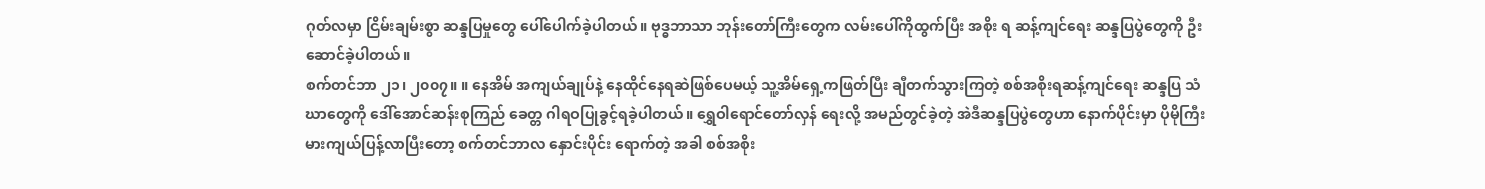ဂုတ်လမှာ ငြိမ်းချမ်းစွာ ဆန္ဒပြမှုတွေ ပေါ်ပေါက်ခဲ့ပါတယ်။ ဗုဒ္ဓဘာသာ ဘုန်းတော်ကြီးတွေက လမ်းပေါ်ကိုထွက်ပြီး အစိုး ရ ဆန့်ကျင်ရေး ဆန္ဒပြပွဲတွေကို ဦးဆောင်ခဲ့ပါတယ်။
စက်တင်ဘာ ၂၁၊ ၂၀၀၇။ ။ နေအိမ် အကျယ်ချုပ်နဲ့ နေထိုင်နေရဆဲဖြစ်ပေမယ့် သူ့အိမ်ရှေ့ကဖြတ်ပြီး ချီတက်သွားကြတဲ့ စစ်အစိုးရဆန့်ကျင်ရေး ဆန္ဒပြ သံဃာတွေကို ဒေါ်အောင်ဆန်းစုကြည် ခေတ္တ ဂါရဝပြုခွင့်ရခဲ့ပါတယ်။ ရွှေဝါရောင်တော်လှန် ရေးလို့ အမည်တွင်ခဲ့တဲ့ အဲဒီဆန္ဒပြပွဲတွေဟာ နောက်ပိုင်းမှာ ပိုမိုကြီးမားကျယ်ပြန့်လာပြီးတော့ စက်တင်ဘာလ နှောင်းပိုင်း ရောက်တဲ့ အခါ စစ်အစိုး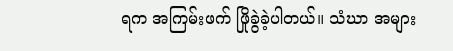ရက အကြမ်းဖက် ဖြိုခွဲခဲ့ပါတယ်။ သံဃာ အများ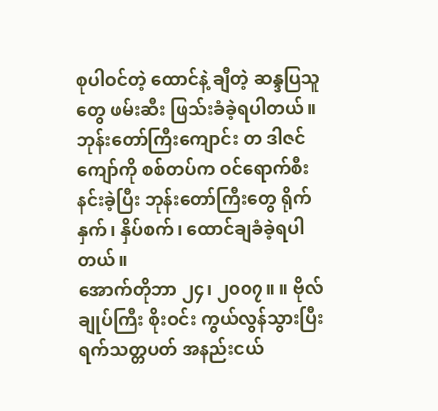စုပါဝင်တဲ့ ထောင်နဲ့ ချီတဲ့ ဆန္ဒပြသူတွေ ဖမ်းဆီး ဖြသ်းခံခဲ့ရပါတယ်။ ဘုန်းတော်ကြီးကျောင်း တ ဒါဇင်ကျော်ကို စစ်တပ်က ဝင်ရောက်စီးနင်းခဲ့ပြီး ဘုန်းတော်ကြီးတွေ ရိုက် နှက်၊ နှိပ်စက်၊ ထောင်ချခံခဲ့ရပါတယ်။
အောက်တိုဘာ ၂၄၊ ၂၀၀၇။ ။ ဗိုလ်ချုပ်ကြီး စိုးဝင်း ကွယ်လွန်သွားပြီး ရက်သတ္တပတ် အနည်းငယ်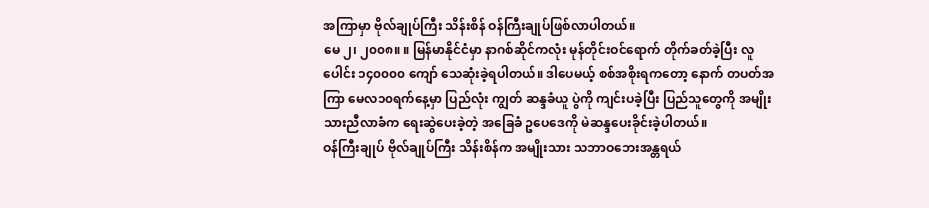အကြာမှာ ဗိုလ်ချုပ်ကြီး သိန်းစိန် ဝန်ကြီးချုပ်ဖြစ်လာပါတယ်။
မေ ၂၊ ၂၀၀၈။ ။ မြန်မာနိုင်ငံမှာ နာဂစ်ဆိုင်ကလုံး မုန်တိုင်းဝင်ရောက် တိုက်ခတ်ခဲ့ပြီး လူပေါင်း ၁၄၀၀၀၀ ကျော် သေဆုံးခဲ့ရပါတယ်။ ဒါပေမယ့် စစ်အစိုးရကတော့ နောက် တပတ်အကြာ မေလ၁၀ရက်နေ့မှာ ပြည်လုံး ကျွတ် ဆန္ဒခံယူ ပွဲကို ကျင်းပခဲ့ပြီး ပြည်သူတွေကို အမျိုးသားညီလာခံက ရေးဆွဲပေးခဲ့တဲ့ အခြေခံ ဥပေဒေကို မဲဆန္ဒပေးခိုင်းခဲ့ပါတယ်။
ဝန်ကြီးချုပ် ဗိုလ်ချုပ်ကြီး သိန်းစိန်က အမျိုးသား သဘာဝဘေးအန္တရယ်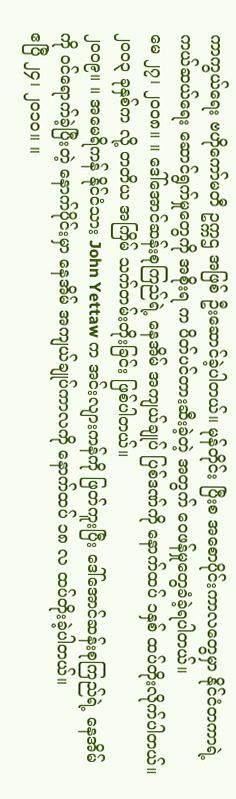ကာကွယ်ရေး ဗဟိုကော်မတီ ဥက္ကဌ အဖြစ် ဦးဆောင်ခဲ့ပါတယ်။ မုန်တိုင်း ပြီးစ အစောပိုင်းကာလတွေမှာ နိုင်ငံတကာရဲ့ ကယ်ဆယ်ရေး ဆောင်ရွက်မှုတွေကို အစိုးရ က ပိတ်ပင်တားဆီးခဲ့တဲ့ အတွက် ဝေဖန်မှုတွေခံခဲ့ရပါတယ်။
မေ ၂၇၊ ၂၀၀၈။ ။ ဒေါ်အောင်ဆန်းစုကြည်ရဲ့ နေအိမ် အကျယ်ချုပ် ပြစ်ဒဏ်ကို နောက်ထပ် ၁နှစ် ထပ်တိုးလိုက်ပါတယ်။ ၂၀၀၃ ခုနှစ်က လို့ တတိယ အကြိမ် သက်တမ်းတိုးခြင်း ဖြစ်ပါတယ်။
၂၀၀၉။ ။ အမေရိကန် နိုင်ငံသား John Yettaw က အင်းလျားကန်ကို ဖြတ်ကူးပြီး ဒေါ်အောင်ဆန်းစုကြည်ရဲ့ နေအိမ်ကို ဝင်ရောက်ခဲ့ပြီးတဲ့ နောက်ပိုင်းမှာ နေအိမ် အကျယ်ချုပ်ကာလကို နောက်ထပ် ၁၈ လ ထပ်တိုးခဲ့ပါတယ်။
ဧပြီ ၂၄၊ ၂၀၁၀။ ။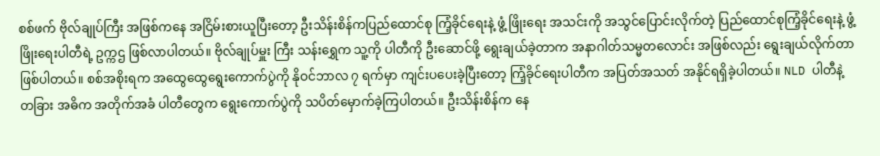စစ်ဖက် ဗိုလ်ချုပ်ကြီး အဖြစ်ကနေ အငြိမ်းစားယူပြီးတော့ ဦးသိန်းစိန်ကပြည်ထောင်စု ကြံ့ခိုင်ရေးနဲ့ ဖွံ့ ဖြိုးရေး အသင်းကို အသွင်ပြောင်းလိုက်တဲ့ ပြည်ထောင်စုကြံ့ခိုင်ရေးနဲ့ ဖွံ့ဖြိုးရေးပါတီရဲ့ ဥက္ကဌ ဖြစ်လာပါတယ်။ ဗိုလ်ချုပ်မှူး ကြီး သန်းရွှေက သူ့ကို ပါတီကို ဦးဆောင်ဖို့ ရွေးချယ်ခဲ့တာက အနာဂါတ်သမ္မတလောင်း အဖြစ်လည်း ရွေးချယ်လိုက်တာ ဖြစ်ပါတယ်။ စစ်အစိုးရက အထွေထွေရွေးကောက်ပွဲကို နိုဝင်ဘာလ ၇ ရက်မှာ ကျင်းပပေးခဲ့ပြီးတော့ ကြံ့ခိုင်ရေးပါတီက အပြတ်အသတ် အနိုင်ရရှိခဲ့ပါတယ်။ NLD ပါတီနဲ့ တခြား အဓိက အတိုက်အခံ ပါတီတွေက ရွေးကောက်ပွဲကို သပိတ်မှောက်ခဲ့ကြပါတယ်။ ဦးသိန်းစိန်က နေ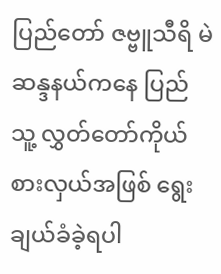ပြည်တော် ဇဗ္ဗူသီရိ မဲဆန္ဒနယ်ကနေ ပြည် သူ့ လွှတ်တော်ကိုယ်စားလှယ်အဖြစ် ရွေးချယ်ခံခဲ့ရပါ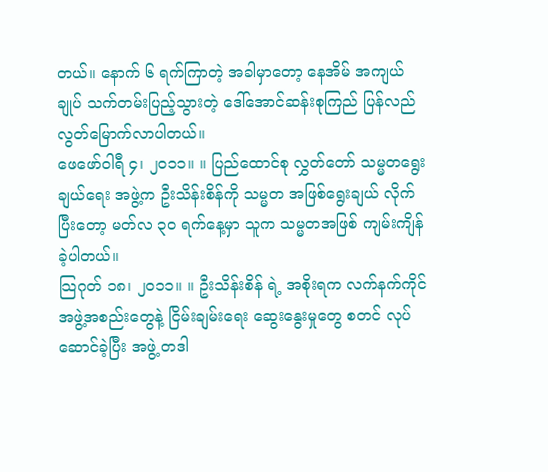တယ်။ နောက် ၆ ရက်ကြာတဲ့ အခါမှာတော့ နေအိမ် အကျယ်ချုပ် သက်တမ်းပြည့်သွားတဲ့ ဒေါ်အောင်ဆန်းစုကြည် ပြန်လည်လွတ်မြောက်လာပါတယ်။
ဖေဖော်ဝါရီ ၄၊ ၂၀၁၁။ ။ ပြည်ထောင်စု လွှတ်တော် သမ္မတရွေးချယ်ရေး အဖွဲ့က ဦးသိန်းစိန်ကို သမ္မတ အဖြစ်ရွေးချယ် လိုက်ပြီးတော့ မတ်လ ၃၀ ရက်နေ့မှာ သူက သမ္မတအဖြစ် ကျမ်းကျိန်ခဲ့ပါတယ်။
သြဂုတ် ၁၈၊ ၂၀၁၁။ ။ ဦးသိန်းစိန် ရဲ့ အစိုးရက လက်နက်ကိုင် အဖွဲ့အစည်းတွေနဲ့ ငြိမ်းချမ်းရေး ဆွေးနွေးမှုတွေ စတင် လုပ်ဆောင်ခဲ့ပြီး အဖွဲ့ တဒါ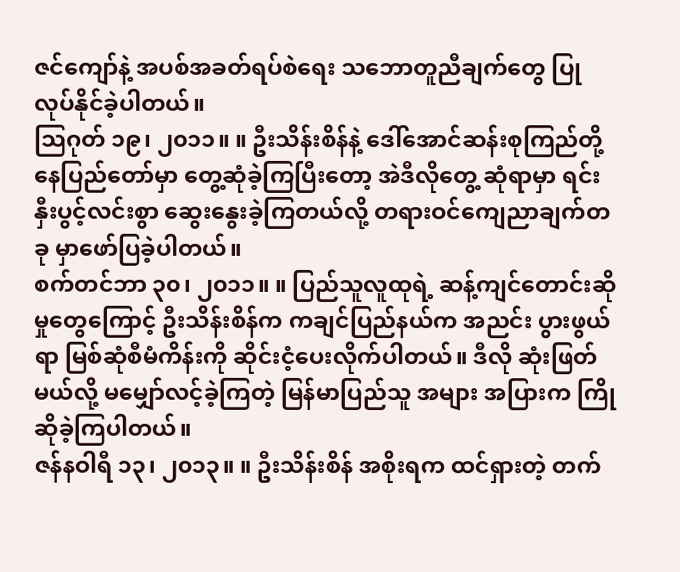ဇင်ကျော်နဲ့ အပစ်အခတ်ရပ်စဲရေး သဘောတူညီချက်တွေ ပြုလုပ်နိုင်ခဲ့ပါတယ်။
သြဂုတ် ၁၉၊ ၂၀၁၁။ ။ ဦးသိန်းစိန်နဲ့ ဒေါ်အောင်ဆန်းစုကြည်တို့ နေပြည်တော်မှာ တွေ့ဆုံခဲ့ကြပြီးတော့ အဲဒီလိုတွေ့ ဆုံရာမှာ ရင်းနှီးပွင့်လင်းစွာ ဆွေးနွေးခဲ့ကြတယ်လို့ တရားဝင်ကျေညာချက်တခု မှာဖော်ပြခဲ့ပါတယ်။
စက်တင်ဘာ ၃၀၊ ၂၀၁၁။ ။ ပြည်သူလူထုရဲ့ ဆန့်ကျင်တောင်းဆိုမှုတွေကြောင့် ဦးသိန်းစိန်က ကချင်ပြည်နယ်က အညင်း ပွားဖွယ်ရာ မြစ်ဆုံစီမံကိန်းကို ဆိုင်းငံ့ပေးလိုက်ပါတယ်။ ဒီလို ဆုံးဖြတ်မယ်လို့ မမျှော်လင့်ခဲ့ကြတဲ့ မြန်မာပြည်သူ အများ အပြားက ကြိုဆိုခဲ့ကြပါတယ်။
ဇန်နဝါရီ ၁၃၊ ၂၀၁၃။ ။ ဦးသိန်းစိန် အစိုးရက ထင်ရှားတဲ့ တက်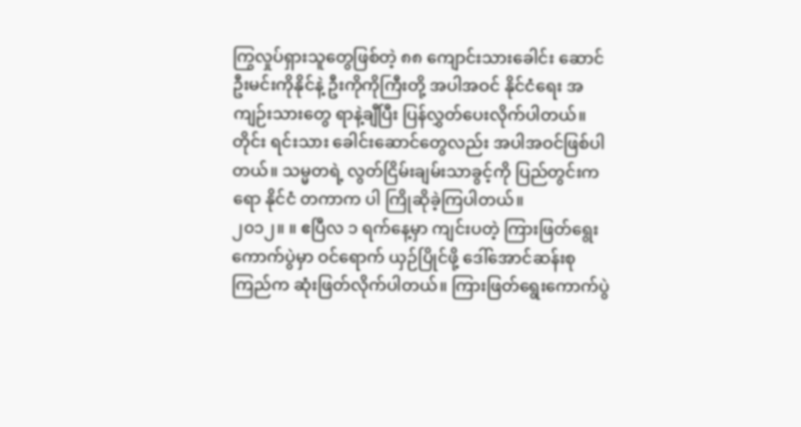ကြွလှုပ်ရှားသူတွေဖြစ်တဲ့ ၈၈ ကျောင်းသားခေါင်း ဆောင် ဦးမင်းကိုနိုင်နဲ့ ဦးကိုကိုကြီးတို့ အပါအဝင် နိုင်ငံရေး အကျဉ်းသားတွေ ရာနဲ့ချီပြီး ပြန်လွှတ်ပေးလိုက်ပါတယ်။ တိုင်း ရင်းသား ခေါင်းဆောင်တွေလည်း အပါအဝင်ဖြစ်ပါတယ်။ သမ္မတရဲ့ လွတ်ငြိမ်းချမ်းသာခွင့်ကို ပြည်တွင်းကရော နိုင်ငံ တကာက ပါ ကြိုဆိုခဲ့ကြပါတယ်။
၂၀၁၂။ ။ ဧပြီလ ၁ ရက်နေ့မှာ ကျင်းပတဲ့ ကြားဖြတ်ရွေးကောက်ပွဲမှာ ဝင်ရောက် ယှဉ်ပြိုင်ဖို့ ဒေါ်အောင်ဆန်းစုကြည်က ဆုံးဖြတ်လိုက်ပါတယ်။ ကြားဖြတ်ရွေးကောက်ပွဲ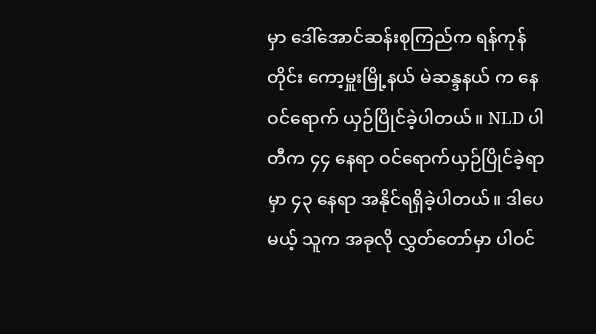မှာ ဒေါ်အောင်ဆန်းစုကြည်က ရန်ကုန်တိုင်း ကော့မှူးမြို့နယ် မဲဆန္ဒနယ် က နေဝင်ရောက် ယှဉ်ပြိုင်ခဲ့ပါတယ်။ NLD ပါတီက ၄၄ နေရာ ဝင်ရောက်ယှဉ်ပြိုင်ခဲ့ရာမှာ ၄၃ နေရာ အနိုင်ရရှိခဲ့ပါတယ်။ ဒါပေမယ့် သူက အခုလို လွှတ်တော်မှာ ပါဝင်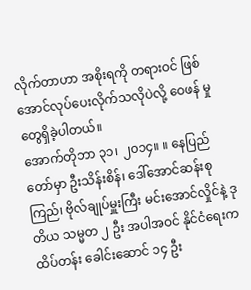လိုက်တာဟာ အစိုးရကို တရားဝင် ဖြစ်အောင်လုပ်ပေးလိုက်သလိုပဲလို့ ဝေဖန် မှုတွေရှိခဲ့ပါတယ်။
အောက်တိုဘာ ၃၁၊ ၂၀၁၄။ ။ နေပြည်တော်မှာ ဦးသိန်းစိန်၊ ဒေါ်အောင်ဆန်းစုကြည်၊ ဗိုလ်ချုပ်မှူးကြီး မင်းအောင်လှိုင်နဲ့ ဒု တိယ သမ္မတ ၂ ဦး အပါအဝင် နိုင်ငံရေးက ထိပ်တန်း ခေါင်းဆောင် ၁၄ ဦး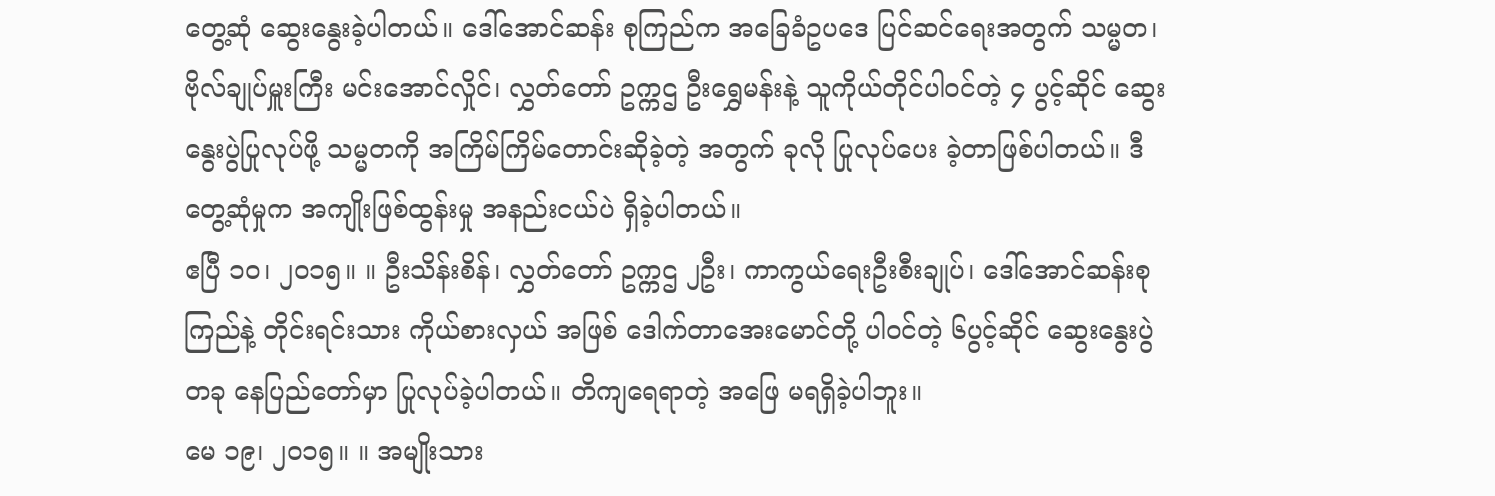တွေ့ဆုံ ဆွေးနွေးခဲ့ပါတယ်။ ဒေါ်အောင်ဆန်း စုကြည်က အခြေခံဥပဒေ ပြင်ဆင်ရေးအတွက် သမ္မတ၊ ဗိုလ်ချုပ်မှူးကြီး မင်းအောင်လှိုင်၊ လွှတ်တော် ဥက္ကဌ ဦးရွှေမန်းနဲ့ သူကိုယ်တိုင်ပါဝင်တဲ့ ၄ ပွင့်ဆိုင် ဆွေး နွေးပွဲပြုလုပ်ဖို့ သမ္မတကို အကြိမ်ကြိမ်တောင်းဆိုခဲ့တဲ့ အတွက် ခုလို ပြုလုပ်ပေး ခဲ့တာဖြစ်ပါတယ်။ ဒီတွေ့ဆုံမှုက အကျိုးဖြစ်ထွန်းမှု အနည်းငယ်ပဲ ရှိခဲ့ပါတယ်။
ဧပြီ ၁၀၊ ၂၀၁၅။ ။ ဦးသိန်းစိန်၊ လွှတ်တော် ဥက္ကဌ ၂ဦး၊ ကာကွယ်ရေးဦးစီးချုပ်၊ ဒေါ်အောင်ဆန်းစုကြည်နဲ့ တိုင်းရင်းသား ကိုယ်စားလှယ် အဖြစ် ဒေါက်တာအေးမောင်တို့ ပါဝင်တဲ့ ၆ပွင့်ဆိုင် ဆွေးနွေးပွဲတခု နေပြည်တော်မှာ ပြုလုပ်ခဲ့ပါတယ်။ တိကျရေရာတဲ့ အဖြေ မရရှိခဲ့ပါဘူး။
မေ ၁၉၊ ၂၀၁၅။ ။ အမျိုးသား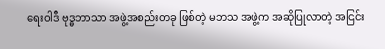ရေးဝါဒီ ဗုဒ္ဓဘာသာ အဖွဲ့အစည်းတခု ဖြစ်တဲ့ မဘသ အဖွဲ့က အဆိုပြုလာတဲ့ အငြင်း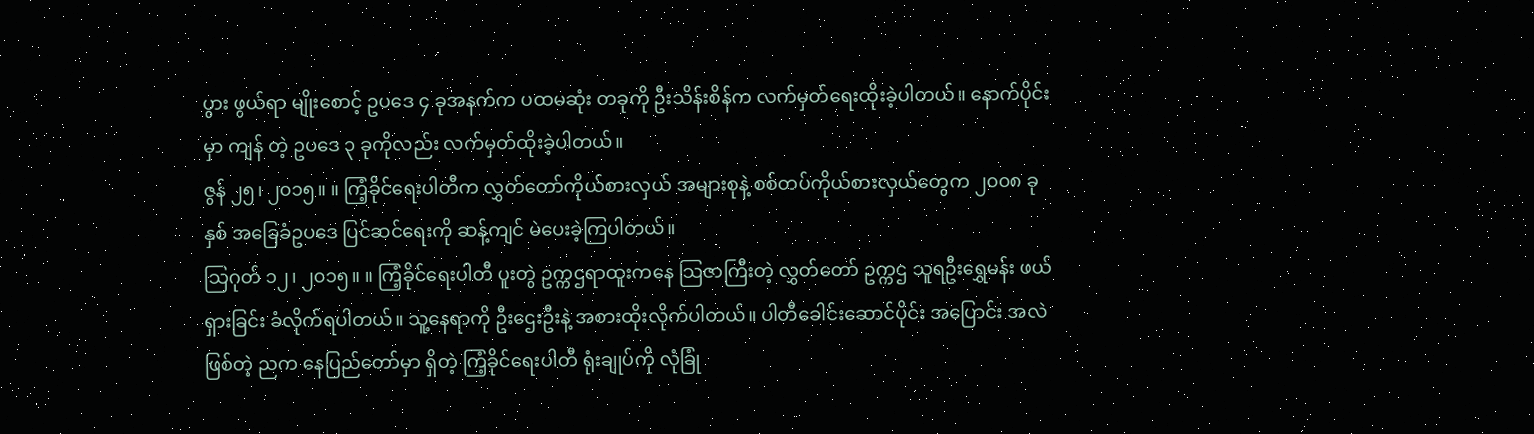ပွား ဖွယ်ရာ မျိုးစောင့် ဥပဒေ ၄ ခုအနက်က ပထမဆုံး တခုကို ဦးသိန်းစိန်က လက်မှတ်ရေးထိုးခဲ့ပါတယ်။ နောက်ပိုင်းမှာ ကျန် တဲ့ ဥပဒေ ၃ ခုကိုလည်း လက်မှတ်ထိုးခဲ့ပါတယ်။
ဇွန် ၂၅၊ ၂၀၁၅။ ။ ကြံ့ခိုင်ရေးပါတီက လွှတ်တော်ကိုယ်စားလှယ် အများစုနဲ့ စစ်တပ်ကိုယ်စားလှယ်တွေက ၂၀၀၈ ခုနှစ် အခြေခံဥပဒေ ပြင်ဆင်ရေးကို ဆန့်ကျင် မဲပေးခဲ့ကြပါတယ်။
သြဂုတ် ၁၂၊ ၂၀၁၅။ ။ ကြံ့ခိုင်ရေးပါတီ ပူးတွဲ ဥက္ကဌရာထူးကနေ သြဇာကြီးတဲ့ လွှတ်တော် ဥက္ကဌ သူရဦးရွှေမန်း ဖယ်ရှားခြင်း ခံလိုက်ရပါတယ်။ သူ့နေရာကို ဦးဌေးဦးနဲ့ အစားထိုးလိုက်ပါတယ်။ ပါတီခေါင်းဆောင်ပိုင်း အပြောင်း အလဲဖြစ်တဲ့ ညက နေပြည်တော်မှာ ရှိတဲ့ ကြံ့ခိုင်ရေးပါတီ ရုံးချုပ်ကို လုံခြုံ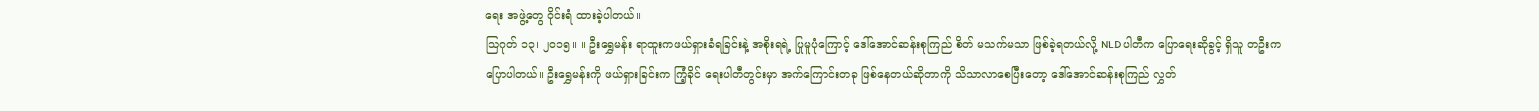ရေး အဖွဲ့တွေ ဝိုင်းရံ ထားခဲ့ပါတယ်။
သြဂုတ် ၁၃၊ ၂၀၁၅။ ။ ဦးရွှေမန်း ရာထူးကဖယ်ရှားခံရခြင်းနဲ့ အစိုးရရဲ့ ပြုမူပုံကြောင့် ဒေါ်အောင်ဆန်းစုကြည် စိတ် မသက်မသာ ဖြစ်ခဲ့ရတယ်လို့ NLD ပါတီက ပြောရေးဆိုခွင့် ရှိသူ တဦးကပြောပါတယ်။ ဦးရွှေမန်းကို ဖယ်ရှားခြင်းက ကြံ့ခိုင် ရေးပါတီတွင်းမှာ အက်ကြောင်းတခု ဖြစ်နေတယ်ဆိုတာကို သိသာလာစေပြီးတော့ ဒေါ်အောင်ဆန်းစုကြည် လွှတ်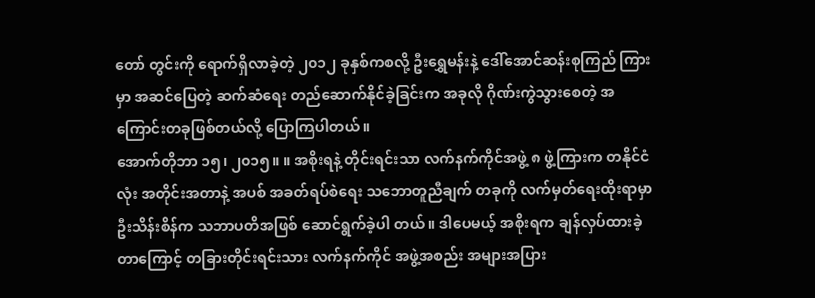တော် တွင်းကို ရောက်ရှိလာခဲ့တဲ့ ၂၀၁၂ ခုနှစ်ကစလို့ ဦးရွှေမန်းနဲ့ ဒေါ်အောင်ဆန်းစုကြည် ကြားမှာ အဆင်ပြေတဲ့ ဆက်ဆံရေး တည်ဆောက်နိုင်ခဲ့ခြင်းက အခုလို ဂိုဏ်းကွဲသွားစေတဲ့ အကြောင်းတခုဖြစ်တယ်လို့ ပြောကြပါတယ်။
အောက်တိုဘာ ၁၅၊ ၂၀၁၅။ ။ အစိုးရနဲ့ တိုင်းရင်းသာ လက်နက်ကိုင်အဖွဲ့ ၈ ဖွဲ့ကြားက တနိုင်ငံလုံး အတိုင်းအတာနဲ့ အပစ် အခတ်ရပ်စဲရေး သဘောတူညီချက် တခုကို လက်မှတ်ရေးထိုးရာမှာ ဦးသိန်းစိန်က သဘာပတိအဖြစ် ဆောင်ရွက်ခဲ့ပါ တယ်။ ဒါပေမယ့် အစိုးရက ချန်လှပ်ထားခဲ့တာကြောင့် တခြားတိုင်းရင်းသား လက်နက်ကိုင် အဖွဲ့အစည်း အများအပြား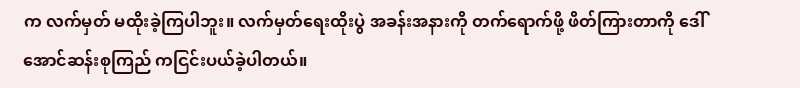က လက်မှတ် မထိုးခဲ့ကြပါဘူး။ လက်မှတ်ရေးထိုးပွဲ အခန်းအနားကို တက်ရောက်ဖို့ ဖိတ်ကြားတာကို ဒေါ်အောင်ဆန်းစုကြည် ကငြင်းပယ်ခဲ့ပါတယ်။